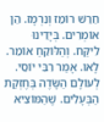חֵרֵשׁ רוֹמֵז וְנִרְמָז. הֵן אוֹמְרִים. בְּיָדֵינוּ לִיקַּח. וְהַלּוֹקֵחַ אוֹמֵר. לָאו. אָמַר רִבִּי יוֹסֵי. לְעוֹלָם הַשָּׂדֶה בְּחֶזְקַת הַבְּעָלִים. שֶׁהַמּוֹצִיא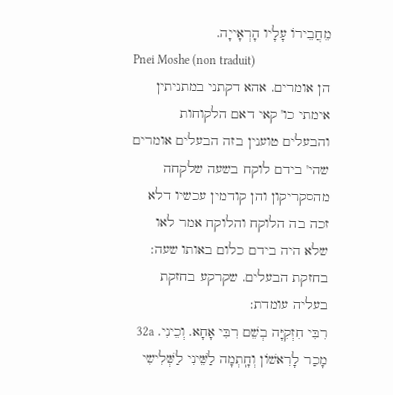מֵחֲבֵירוֹ עָלָיו הָרְאָייָה.
Pnei Moshe (non traduit)
הן אומרים. אהא דקתני במתניתין אימתי כו' קאי דאם הלקוחות והבעלים טוענין בזה הבעלים אומרים שהי' בידם לוקח בשעה שלקחה מהסקריקון והן קודמין עכשיו דלא זכה בה הלוקח והלוקח אמר לאו שלא היה בידם כלום באותו שעה:
בחזקת הבעלים. שקרקע בחזקת בעליה עומדת:
רִבִּי חִזְקִיָּה בְשֵׁם רִבִּי אָחָא. וְכֵינִי. 32a מָכַר לָרִאשׁוֹן וְחָֽתְמָה לַשֵּׁינִי לַשְּׁלִישִי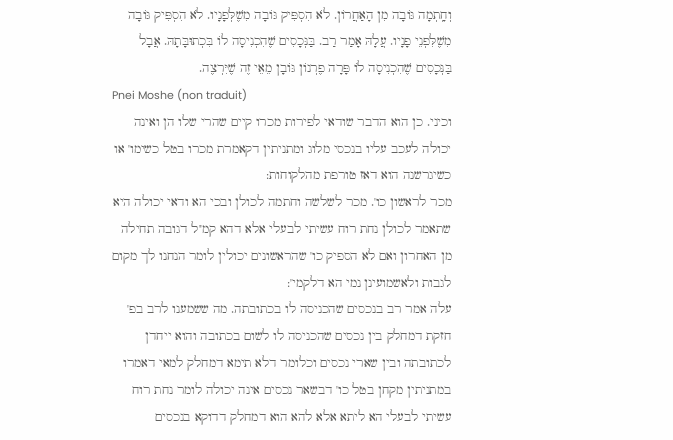וְחָֽתְמָה גּוֹבָה מִן הָאַחֲרוֹן. לֹא הִסְפִּיק גּוֹבָה מִשֶׁלְּפָנָיו. לֹא הִסְפִּיק גּוֹבָה מִשֶׁלִּפְנֵי פָנָיו. עֲלָהּ אָמַר רַב. בַּנְּכָסִים שֶׁהִכְנִיסָה לוֹ בִּכְתוּבָּתָהּ. אֲבָל בַּנְּכָסִים שֶׁהִכְנִיסָה לוֹ פָּרָה פֶרְנוֹן גּוֹבָן מֵאֵי זֶה שֶׁיִּרְצֶה.
Pnei Moshe (non traduit)
וכיני. כן הוא הדבר שודאי לפירות מכרו קיים שהרי שלו הן ואינה יכולה לעכב עליו בנכסי מלוג ומתניתין דקאמרת מכרו בטל כשימו' או כשיגרשנה הוא דאז טורפת מהלקוחות:
מכר לראשון כו'. מכר לשלשה וחתמה לכולן ובכי הא ודאי יכולה היא שתאמר לכולן נחת רוח עשיתי לבעלי אלא דהא קמ''ל דגובה תחילה מן האחרון ואם לא הספיק כו' שהראשונים יכולין לומר הנחנו לך מקום לגבות ולאשמועינן נמי הא דלקמי':
עלה אמר רב בנכסים שהכניסה לו בכתובתה. מה ששמענו לרב בפ' חזקת דמחלק בין נכסים שהכניסה לו לשום בכתובה והוא ייחדן לכתובתה ובין שארי נכסים וכלומר דלא תימא דמחלק למאי דאמרו במתניתין מקחן בטל כו' דבשאר נכסים אינה יכולה לומר נחת רוח עשיתי לבעלי הא ליתא אלא להא הוא דמחלק דדוקא בנכסים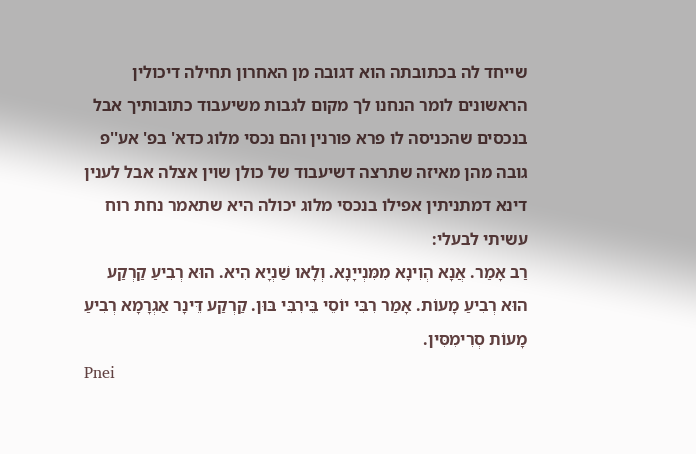שייחד לה בכתובתה הוא דגובה מן האחרון תחילה דיכולין הראשונים לומר הנחנו לך מקום לגבות משיעבוד כתובותיך אבל בנכסים שהכניסה לו פרא פורנין והם נכסי מלוג כדא' בפ' אע''פ גובה מהן מאיזה שתרצה דשיעבוד של כולן שוין אצלה אבל לענין דינא דמתניתין אפילו בנכסי מלוג יכולה היא שתאמר נחת רוח עשיתי לבעלי:
רַב אָמַר. אֲנָא הְוִינָא מִמִּנְייָנָא. וְלָאו שַׁנְיָא הִיא. הוּא רְבִיעַ קַרְקַע הוּא רְבִיעַ מָעוֹת. אָמַר רִבִּי יוֹסֵי בֵּירִבִּי בּוּן. קַרְקַע דֵּינָר אַגְרָמָא רְבִיעַ מָעוֹת סְרִימִסִּין.
Pnei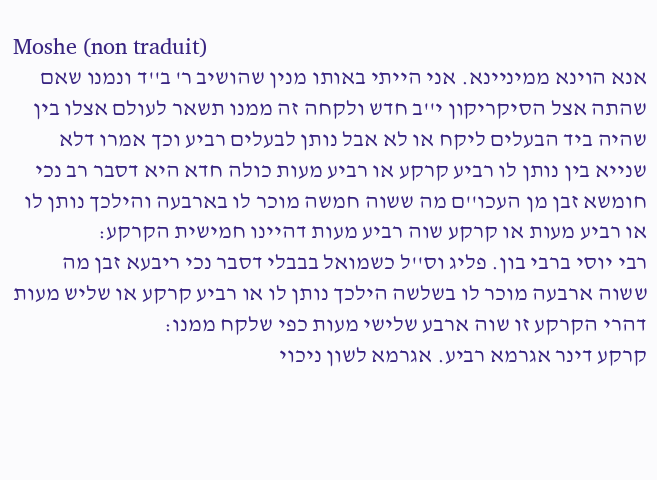Moshe (non traduit)
אנא הוינא ממיניינא. אני הייתי באותו מנין שהושיב ר' ב''ד ונמנו שאם שהתה אצל הסיקריקון י''ב חדש ולקחה זה ממנו תשאר לעולם אצלו בין שהיה ביד הבעלים ליקח או לא אבל נותן לבעלים רביע וכך אמרו דלא שנייא בין נותן לו רביע קרקע או רביע מעות כולה חדא היא דסבר רב נכי חומשא זבן מן העכו''ם מה ששוה חמשה מוכר לו בארבעה והילכך נותן לו או רביע מעות או קרקע שוה רביע מעות דהיינו חמישית הקרקע:
רבי יוסי ברבי בון. פליג וס''ל כשמואל בבבלי דסבר נכי ריבעא זבן מה ששוה ארבעה מוכר לו בשלשה הילכך נותן לו או רביע קרקע או שליש מעות דהרי הקרקע זו שוה ארבע שלישי מעות כפי שלקח ממנו:
קרקע דינר אגרמא רביע. אגרמא לשון ניכוי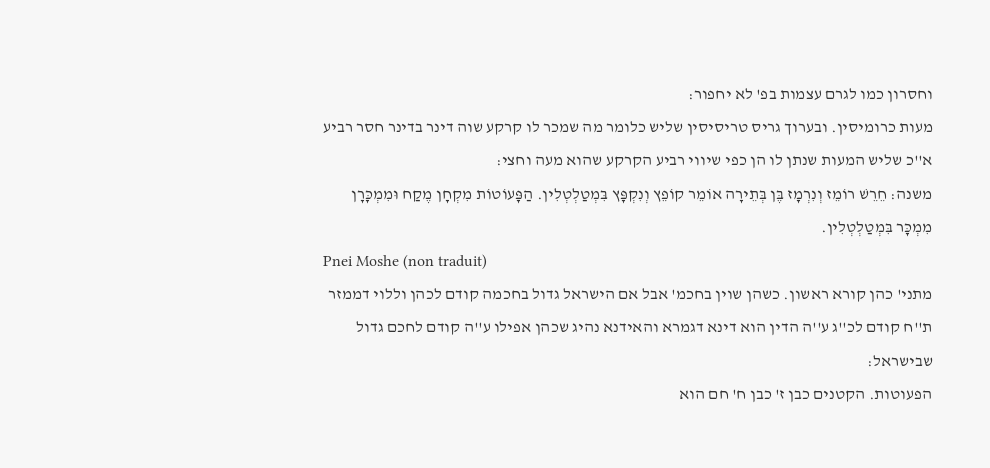וחסרון כמו לגרם עצמות בפ' לא יחפור:
מעות כרומיסין. ובערוך גריס טריסיסין שליש כלומר מה שמכר לו קרקע שוה דינר בדינר חסר רביע א''כ שליש המעות שנתן לו הן כפי שיווי רביע הקרקע שהוא מעה וחצי:
משנה: חֵרֵשׁ רוֹמֵז וְנִרְמָז בֶּן בְּתֵירָה אוֹמֵר קוֹפֵץ וְנִקְפָּץ בִּמְטַלְטְלִין. הַפָּעוֹטוֹת מִקְחָן מֶקַח וּמִמְכָּרָן מִמְכָּר בִּמְטַלְטְלִין.
Pnei Moshe (non traduit)
מתני' כהן קורא ראשון. כשהן שוין בחכמ' אבל אם הישראל גדול בחכמה קודם לכהן וללוי דממזר ת''ח קודם לכ''ג ע''ה הדין הוא דינא דגמרא והאידנא נהיג שכהן אפילו ע''ה קודם לחכם גדול שבישראל:
הפעוטות. הקטנים כבן ז' כבן ח' חם הוא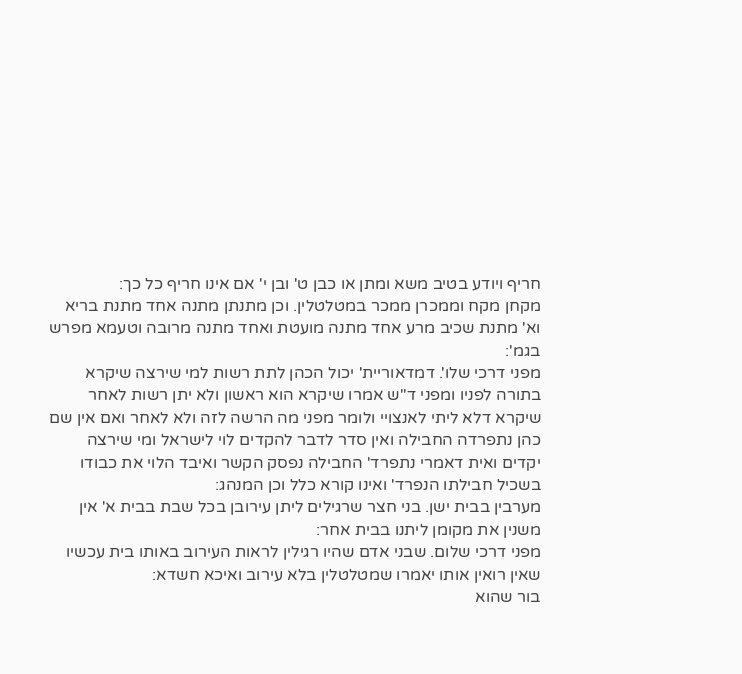חריף ויודע בטיב משא ומתן או כבן ט' ובן י' אם אינו חריף כל כך:
מקחן מקח וממכרן ממכר במטלטלין. וכן מתנתן מתנה אחד מתנת בריא וא' מתנת שכיב מרע אחד מתנה מועטת ואחד מתנה מרובה וטעמא מפרש בגמ':
מפני דרכי שלו'. דמדאוריית' יכול הכהן לתת רשות למי שירצה שיקרא בתורה לפניו ומפני ד''ש אמרו שיקרא הוא ראשון ולא יתן רשות לאחר שיקרא דלא ליתי לאנצויי ולומר מפני מה הרשה לזה ולא לאחר ואם אין שם כהן נתפרדה החבילה ואין סדר לדבר להקדים לוי לישראל ומי שירצה יקדים ואית דאמרי נתפרד' החבילה נפסק הקשר ואיבד הלוי את כבודו בשכיל חבילתו הנפרד' ואינו קורא כלל וכן המנהג:
מערבין בבית ישן. בני חצר שרגילים ליתן עירובן בכל שבת בבית א' אין משנין את מקומן ליתנו בבית אחר:
מפני דרכי שלום. שבני אדם שהיו רגילין לראות העירוב באותו בית עכשיו שאין רואין אותו יאמרו שמטלטלין בלא עירוב ואיכא חשדא:
בור שהוא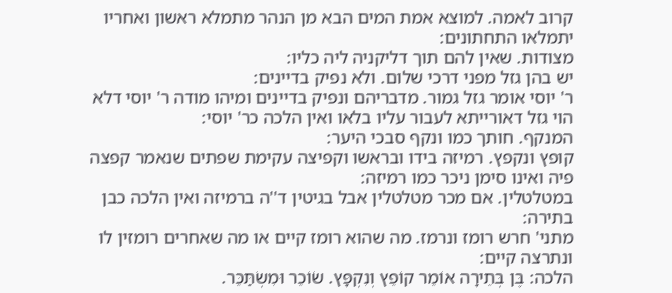קרוב לאמה. למוצא אמת המים הבא מן הנהר מתמלא ראשון ואחריו יתמלאו התחתונים:
מצודות. שאין להם תוך דליקניה ליה כליו:
יש בהן גזל מפני דרכי שלום. ולא נפיק בדיינים:
ר' יוסי אומר גזל גמור. מדבריהם ונפיק בדיינים ומיהו מודה ר' יוסי דלא הוי גזל דאורייתא לעבור עליו בלאו ואין הלכה כר' יוסי:
המנקף. חותך כמו ונקף סבכי היער:
קופץ ונקפץ. רמיזה בידו ובראשו וקפיצה עקימת שפתים שנאמר קפצה פיה ואינו סימן ניכר כמו רמיזה:
במטלטלין. אם מכר מטלטלין אבל בגיטין ד''ה ברמיזה ואין הלכה כבן בתירה:
מתני' חרש רומז ונרמז. מה שהוא רומז קיים או מה שאחרים רומזין לו ונתרצה קיים:
הלכה: בֶּן בְּתֵירָה אוֹמֵר קוֹפֵץ וְנִקְפָּץ. שׂוֹכֵר וּמִשְׂתַּכֵּר.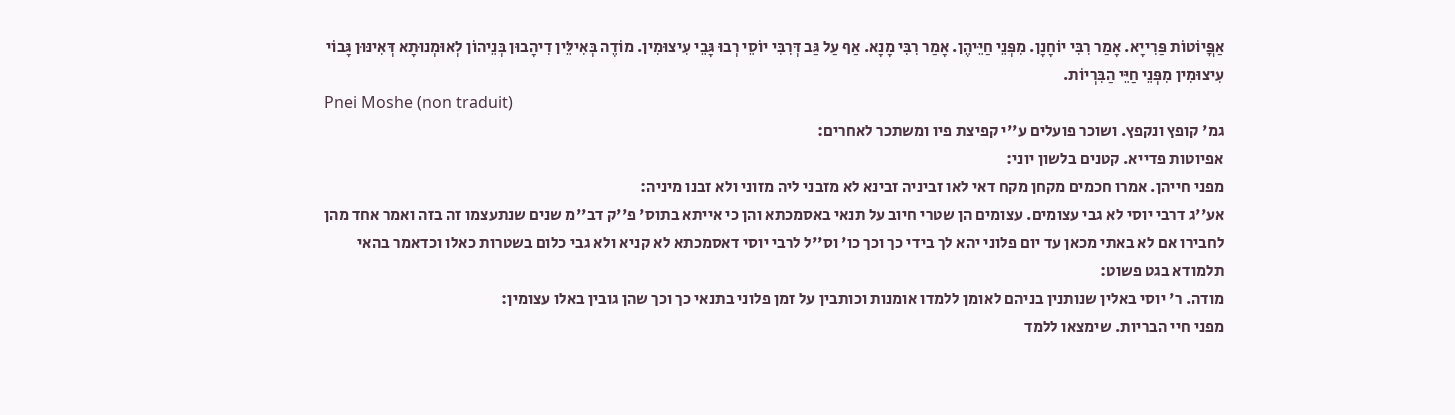אַפֳּיוֹטוֹת פַּרִייָא. אָמַר רִבִּי יוֹחָנָן. מִפְּנֵי חַיֵּיהֶן. אָמַר רִבִּי מָנָא. אַף עַל גַּב דְּרִבִּי יוֹסֵי רְבוּ גָּבֵי עִיצוּמִין. מוֹדֶה בְּאִילֵּין דִיהָבוּן בְּנֵיהוֹן לְאוּמְנוּתָא דְּאִינּוּן גָּבוֹי עִיצוּמִין מִפְּנֵי חַיֵּי הַבִּרְיוֹת.
Pnei Moshe (non traduit)
גמ' קופץ ונקפץ. ושוכר פועלים ע''י קפיצת פיו ומשתכר לאחרים:
אפיוטות פדייא. קטנים בלשון יוני:
מפני חייהן. אמרו חכמים מקחן מקח דאי לאו זביניה זבינא לא מזבני ליה מזוני ולא זבנו מיניה:
אע''ג דרבי יוסי לא גבי עצומים. עצומים הן שטרי חיוב על תנאי באסמכתא והן כי אייתא בתוס' פ''ק דב''מ שנים שנתעצמו זה בזה ואמר אחד מהן לחבירו אם לא באתי מכאן עד יום פלוני יהא לך בידי כך וכך כו' וס''ל לרבי יוסי דאסמכתא לא קניא ולא גבי כלום בשטרות כאלו וכדאמר בהאי תלמודא בגט פשוט:
מודה. ר' יוסי באלין שנותנין בניהם לאומן ללמדו אומנות וכותבין על זמן פלוני בתנאי כך וכך שהן גובין באלו עצומין:
מפני חיי הבריות. שימצאו ללמד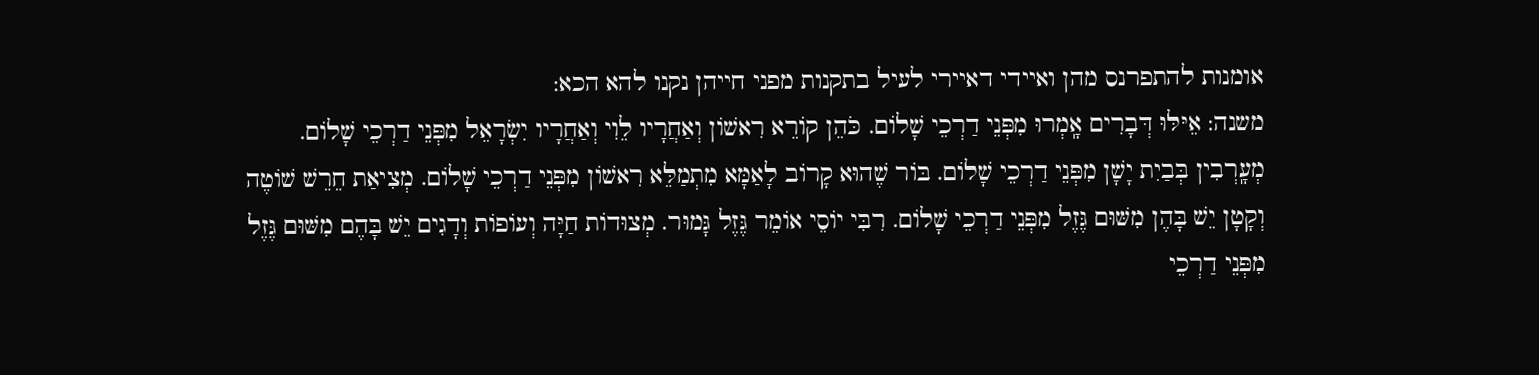אומנות להתפרנס מהן ואיידי דאיירי לעיל בתקנות מפני חייהן נקנו להא הכא:
משנה: אֵיּלּוּ דְּבָרִים אָֽמְרוּ מִפְּנֵי דַרְכֵי שָׁלוֹם. כֹּהֵן קוֹרֵא רִאשׁוֹן וְאַחֲרָיו לֵוִי וְאַחֲרָיו יִשְׂרָאֵל מִפְּנֵי דַרְכֵי שָׁלוֹם. מְעָֽרְבִין בְּבַיִת יָשָׁן מִפְּנֵי דַרְכֵי שָׁלוֹם. בּוֹר שֶׁהוּא קָרוֹב לָאַמָּא מִתְמַלֵּא רִאשׁוֹן מִפְּנֵי דַרְכֵי שָׁלוֹם. מְצִיאַת חֵרֵשׁ שׁוֹטֶה וְקָטָן יֵשׁ בָּהֶן מִשּׁוּם גֶּזֶל מִפְּנֵי דַרְכֵי שָׁלוֹם. רִבִּי יוֹסֵי אוֹמֵר גֶּזֶל גָּמוּר. מְצוּדוֹת חַיָּה וְעוֹפוֹת וְדָגִים יֵשׁ בָּהֶם מִשּׁוּם גֶּזֶל מִפְּנֵי דַרְכֵי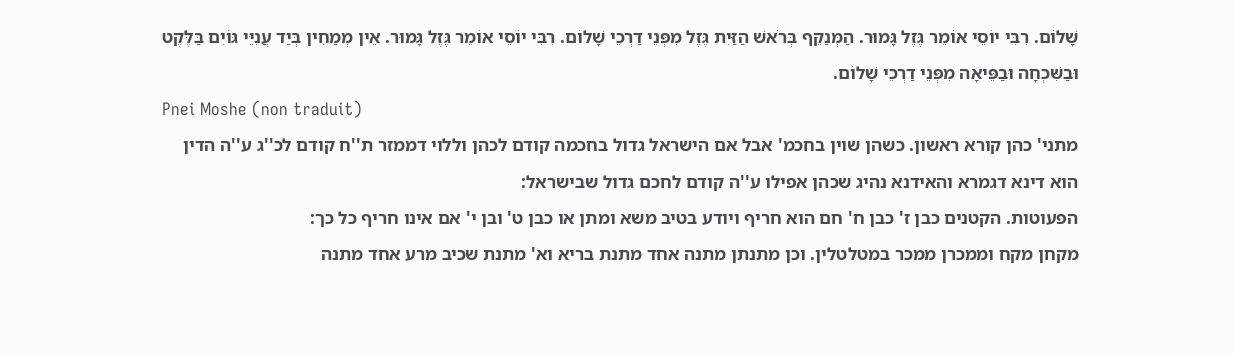שָׁלוֹם. רִבִּי יוֹסֵי אוֹמֵר גֶּזֶל גָּמוּר. הַמְּנַקֵּף בְּרֹאשׁ הַזַּיִת גֶּזֶל מִפְּנֵי דַרְכֵי שָׁלוֹם. רִבִּי יוֹסֵי אוֹמֵר גֶּזֶל גָּמוּר. אֵין מְמַחִין בְּיַד עֲנִיֵּי גּוֹיִם בַּלֶּקֶט וּבַשִּׁכְחָה וּבַפֵּיאָה מִפְּנֵי דַרְכֵי שָׁלוֹם.
Pnei Moshe (non traduit)
מתני' כהן קורא ראשון. כשהן שוין בחכמ' אבל אם הישראל גדול בחכמה קודם לכהן וללוי דממזר ת''ח קודם לכ''ג ע''ה הדין הוא דינא דגמרא והאידנא נהיג שכהן אפילו ע''ה קודם לחכם גדול שבישראל:
הפעוטות. הקטנים כבן ז' כבן ח' חם הוא חריף ויודע בטיב משא ומתן או כבן ט' ובן י' אם אינו חריף כל כך:
מקחן מקח וממכרן ממכר במטלטלין. וכן מתנתן מתנה אחד מתנת בריא וא' מתנת שכיב מרע אחד מתנה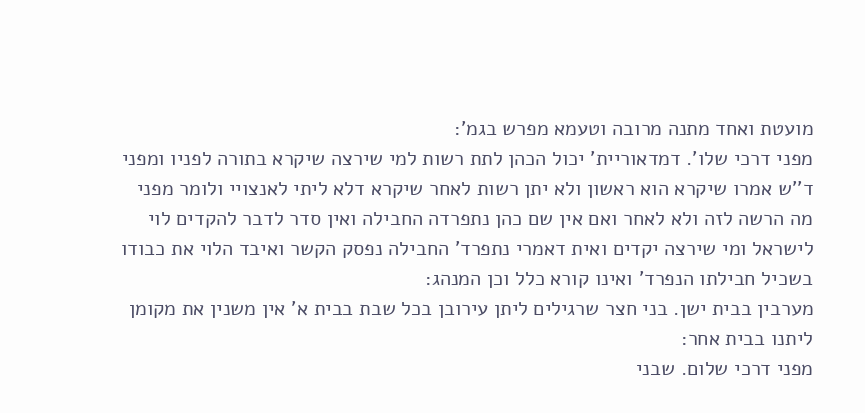מועטת ואחד מתנה מרובה וטעמא מפרש בגמ':
מפני דרכי שלו'. דמדאוריית' יכול הכהן לתת רשות למי שירצה שיקרא בתורה לפניו ומפני ד''ש אמרו שיקרא הוא ראשון ולא יתן רשות לאחר שיקרא דלא ליתי לאנצויי ולומר מפני מה הרשה לזה ולא לאחר ואם אין שם כהן נתפרדה החבילה ואין סדר לדבר להקדים לוי לישראל ומי שירצה יקדים ואית דאמרי נתפרד' החבילה נפסק הקשר ואיבד הלוי את כבודו בשכיל חבילתו הנפרד' ואינו קורא כלל וכן המנהג:
מערבין בבית ישן. בני חצר שרגילים ליתן עירובן בכל שבת בבית א' אין משנין את מקומן ליתנו בבית אחר:
מפני דרכי שלום. שבני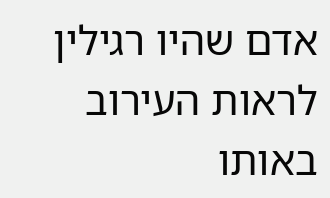אדם שהיו רגילין לראות העירוב באותו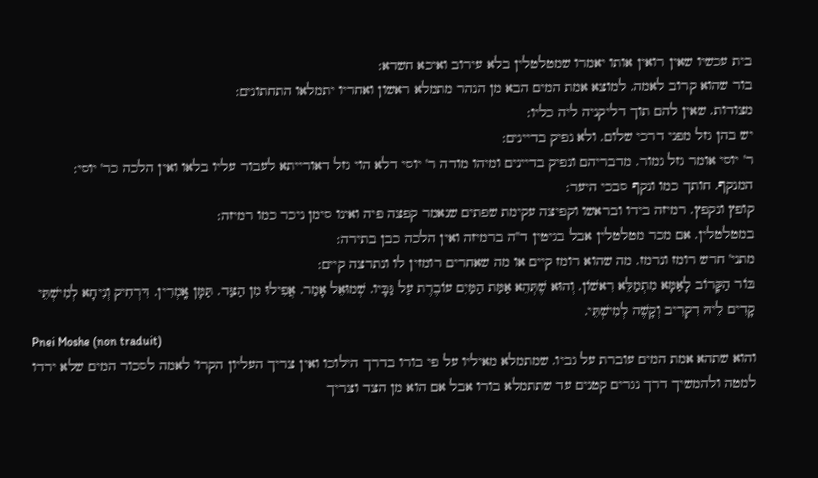בית עכשיו שאין רואין אותו יאמרו שמטלטלין בלא עירוב ואיכא חשדא:
בור שהוא קרוב לאמה. למוצא אמת המים הבא מן הנהר מתמלא ראשון ואחריו יתמלאו התחתונים:
מצודות. שאין להם תוך דליקניה ליה כליו:
יש בהן גזל מפני דרכי שלום. ולא נפיק בדיינים:
ר' יוסי אומר גזל גמור. מדבריהם ונפיק בדיינים ומיהו מודה ר' יוסי דלא הוי גזל דאורייתא לעבור עליו בלאו ואין הלכה כר' יוסי:
המנקף. חותך כמו ונקף סבכי היער:
קופץ ונקפץ. רמיזה בידו ובראשו וקפיצה עקימת שפתים שנאמר קפצה פיה ואינו סימן ניכר כמו רמיזה:
במטלטלין. אם מכר מטלטלין אבל בגיטין ד''ה ברמיזה ואין הלכה כבן בתירה:
מתני' חרש רומז ונרמז. מה שהוא רומז קיים או מה שאחרים רומזין לו ונתרצה קיים:
בּוֹר הַקָּרוֹב לָאַמָּא מִתְמַלֵּא רִאשׁוֹן. וְהוּא שֶׁתְּהֵא אַמַּת הַמַּיִם עוֹבֶרֶת עַל גַּבָּיו. שְׁמוּאֵל אָמַר. אֲפִילוּ מִן הַצַּד. תַּמָּן אָֽמְרִין. דִּרְחִיק וְנִיחָא לְמִישְׁתֵּי קָדִים לֵיהּ דִקְרִיב וְקָשֶׁה לְמִישְׁתֵּי.
Pnei Moshe (non traduit)
והוא שתהא אמת המים עוברת על גביו. שמתמלא מאיליו על פי בורו בדרך הילוכו ואין צריך העליון הקרו' לאמה לסכור המים שלא ירדו למטה ולהמשיך דרך נגרים קטנים עד שתתמלא בורו אבל אם הוא מן הצד וצריך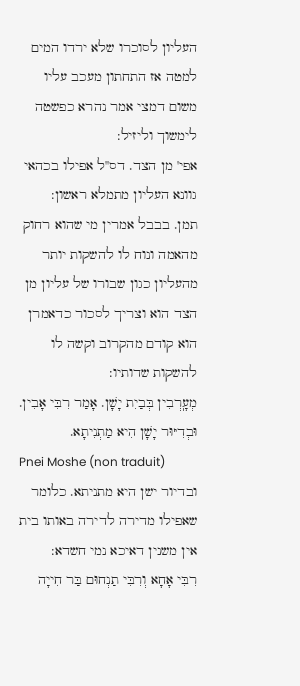העליון לסוכרו שלא ירדו המים למטה אז התחתון מעכב עליו משום דמצי אמר נהרא כפשטה לימשוך וליזיל:
אפי' מן הצד. דס''ל אפילו בכהאי גוונא העליון מתמלא ראשון:
תמן. בבבל אמרין מי שהוא רחוק מהאמה ונוח לו להשקות יותר מהעליון כגון שבורו של עליון מן הצד הוא וצריך לסכור כדאמרן הוא קודם מהקרוב וקשה לו להשקות שדותיו:
מְעָֽרְבִין בְּבַיִת יָשָׁן. אָמַר רִבִּי אָבִין. וּבְדִיּוּר יָשָׁן הִיא מַתְנִיתָא.
Pnei Moshe (non traduit)
ובדיור ישן היא מתניתא. כלומר שאפילו מדירה לדירה באותו בית אין משנין דאיכא נמי חשדא:
רִבִּי אָחָא וְרִבִּי תַנְחוּם בַּר חִייָה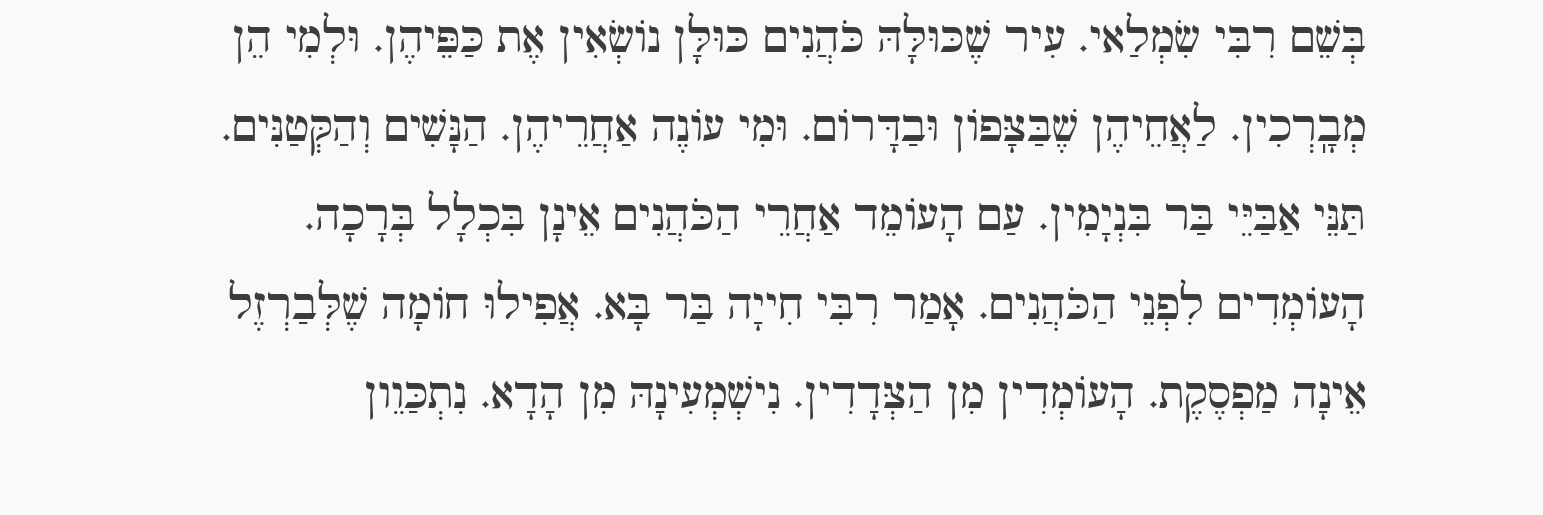בְּשֵׁם רִבִּי שִׂמְלַאי. עִיר שֶׁכּוּלָּהּ כֹּהֲנִים כּוּלָּן נוֹשְׂאִין אֶת כַּפֵּיהֶן. וּלְמִי הֵן מְבָֽרְכִין. לַאֲחֵיהֶן שֶׁבַּצָּפוֹן וּבַדָּרוֹם. וּמִי עוֹנֶה אַחֲרֵיהֶן. הַנָּשִׁים וְהַקְּטַנִּים. תַּנֵּי אַבַּיֵּי בַּר בִּנְיָמִין. עַם הָעוֹמֵד אַחֲרֵי הַכֹּהֲנִים אֵינָן בִּכְלָל בְּרָכָה. הָעוֹמְדִים לִפְנֵי הַכֹּהֲנִים. אָמַר רִבִּי חִייָה בַּר בָּא. אֲפִילוּ חוֹמָה שֶׁלְּבַרְזֶל אֵינָה מַפְסֶקֶת. הָעוֹמְדִין מִן הַצְּדָדִין. נִישְׁמְעִינָהּ מִן הָדָא. נִתְכַּוֵון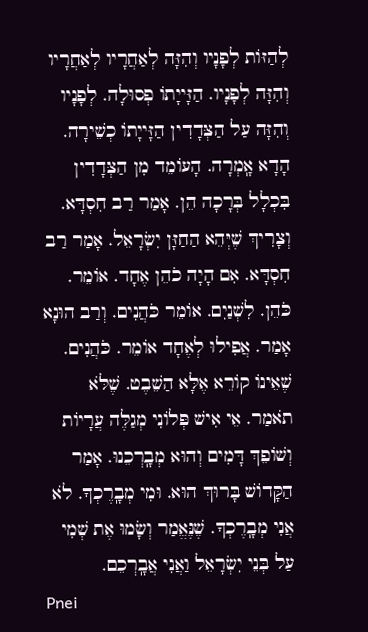לְהַזּוֹת לְפָנָיו וְהִזָּה לְאַחֲרָיו לְאַחֲרָיו וְהִזָּה לְפָנָיו. הַזָּייָתוֹ פְסוּלָה. לְפָנָיו וְהִזָּה עַל הַצְּדָדִין הַזָּייָתוֹ כְשֵׁירָה. הָדָא אָֽמְרָה. הָעוֹמֵד מִן הַצְּדָדִין בִּכְלָל בְּרָכָה הֵן. אָמַר רַב חִסְדָּא. וְצָרִיךְ שֶׁיְּהֵא הַחַזָּן יִשְׂרָאֵל. אָמַר רַב חִסְדָּא. אִם הָיָה כֹהֵן אֶחָד. אוֹמֵר. כֹּהֵן. לִשְׁנַיִם. אוֹמֵר כֹּהֲנִים. וְרַב הוּנָא אָמַר. אֲפִילוּ לְאֶחָד אוֹמֵר. כֹּהֲנִים. שֶׁאֵינוֹ קוֹרֵא אֶלָּא הַשֵׁבֶט. שֶׁלֹּא תֹאמַר. אֵי אִישׁ פְּלוֹנִי מְגַלֶּה עֲרָיוֹת וְשׁוֹפֵךְ דָּמִים וְהוּא מְבָֽרְכֵנוּ. אָמַר הַקָּדוֹשׁ בָּרוּךְ הוּא. וּמִי מְבָֽרֶכְךָ. לֹא אֲנִי מְבָֽרֶכְךָ. שֶׁנֶּאֱמַר וְשָׂמוּ אֶת שְׁמִי עַל בְּנֵי יִשְׂרָאֵל וַאֲנִי אֲבָֽרְכֵם.
Pnei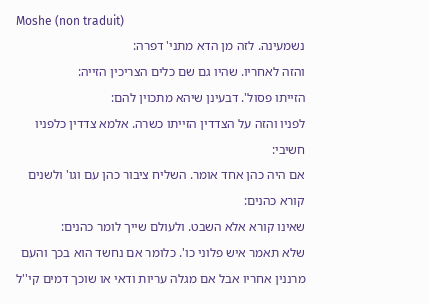Moshe (non traduit)
נשמעינה. לזה מן הדא מתני' דפרה:
והזה לאחריו. שהיו גם שם כלים הצריכין הזייה:
הזייתו פסול'. דבעינן שיהא מתכוין להם:
לפניו והזה על הצדדין הזייתו כשרה. אלמא צדדין כלפניו חשיבי:
אם היה כהן אחד אומר. השליח ציבור כהן עם וגו' ולשנים קורא כהנים:
שאינו קורא אלא השבט. ולעולם שייך לומר כהנים:
שלא תאמר איש פלוני כו'. כלומר אם נחשד הוא בכך והעם מרננין אחריו אבל אם מגלה עריות ודאי או שוכך דמים קי''ל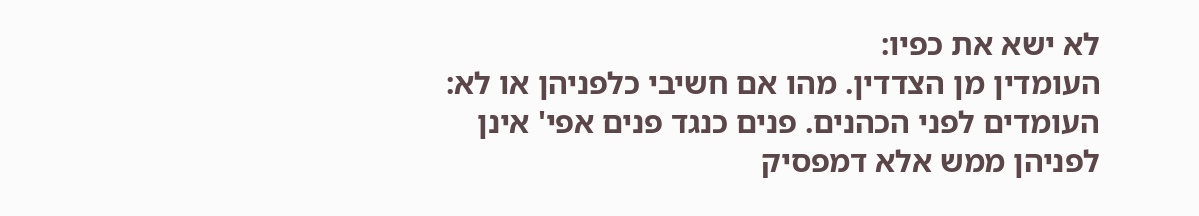לא ישא את כפיו:
העומדין מן הצדדין. מהו אם חשיבי כלפניהן או לא:
העומדים לפני הכהנים. פנים כנגד פנים אפי' אינן לפניהן ממש אלא דמפסיק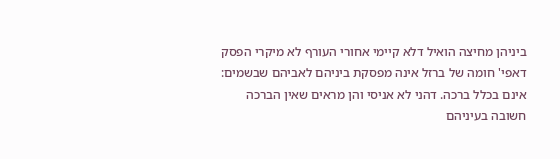ביניהן מחיצה הואיל דלא קיימי אחורי העורף לא מיקרי הפסק דאפי' חומה של ברזל אינה מפסקת ביניהם לאביהם שבשמים:
אינם בכלל ברכה. דהני לא אניסי והן מראים שאין הברכה חשובה בעיניהם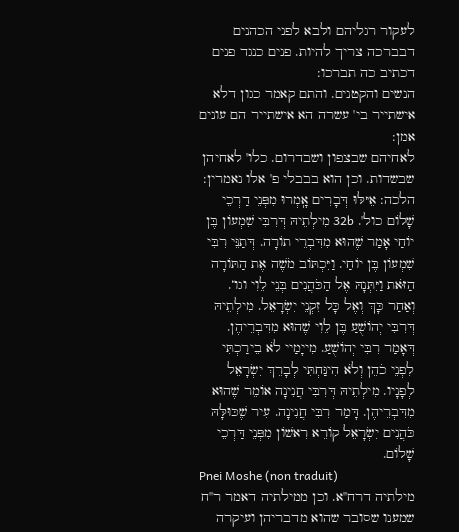לעקור רגליהם ולבא לפני הכהנים דבברכה צריך להיות. פנים כנגד פנים דכתיב כה תברכו:
הנשים והקטנים. והתם קאמר כגון דלא אישתייר בי' עשרה הא אישתייר הם עונים אמן:
לאחיהם שבצפון ושבדרום. כלו' לאחיהן שבשדות. וכן הוא בבבלי פ' אלו נאמרין:
הלכה: אֵיּלּוּ דְּבָרִים אָֽמְרוּ מִפְּנֵי דַרְכֵי שָׁלוֹם כול'. 32b מִילְתֵיהּ דְּרִבִּי שִׁמְעוֹן בֶּן יוֹחַי אָמַר שֶׁהוּא מִדִּבְרֵי תוֹרָה. דְּתַנֵּי רִבִּי שִׁמְעוֹן בֶּן יוֹחַי. וַיִּכְתּוֹב מֹשֶׁה אֶת הַתּוֹרָה הַזֹּאת וַיִּתְּנָהּ אֶל הַכֹּהֲנִים בְּנֵי לֵוִי וגו‘. וְאַחַר כָּךְ וְאֶל כָּל זִקְנֵי יִשְׂרָאֵל. מִילְתֵיהּ דְּרִבִּי יְהוֹשֻׁעַ בֶּן לֵוִי שֶׁהוּא מִדִּבְרֵיהֶן. דְּאָמַר רִבִּי יְהוֹשֻׁעַ. מִייָמַיי לֹא בֵירַכְתִּי לִפְנֵי כֹהֵן וְלֹא הִינַּחְתִּי לְבָרֵךְ יִשְׂרָאֵל לְפָנָיו. מִילְתֵיהּ דְּרִבִּי חֲנִינָה אוֹמֵר שֶׁהוּא מִדִּבְרֵיהֶן. דָּמַר רִבִּי חֲנִינָה. עִיר שֶׁכּוּלָּהּ כֹּהֲנִים יִשְׂרָאֵל קוֹרֵא רִאשׁוֹן מִפְּנֵי דַּרְכֵי שָׁלוֹם.
Pnei Moshe (non traduit)
מילתיה דרח''א. וכן ממילתיה דאמר ר''ח שמענו שסובר שהוא מדבריהן ועיקרה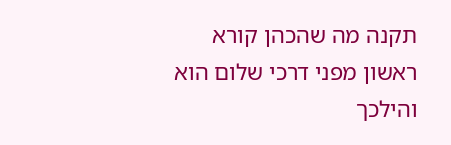תקנה מה שהכהן קורא ראשון מפני דרכי שלום הוא והילכך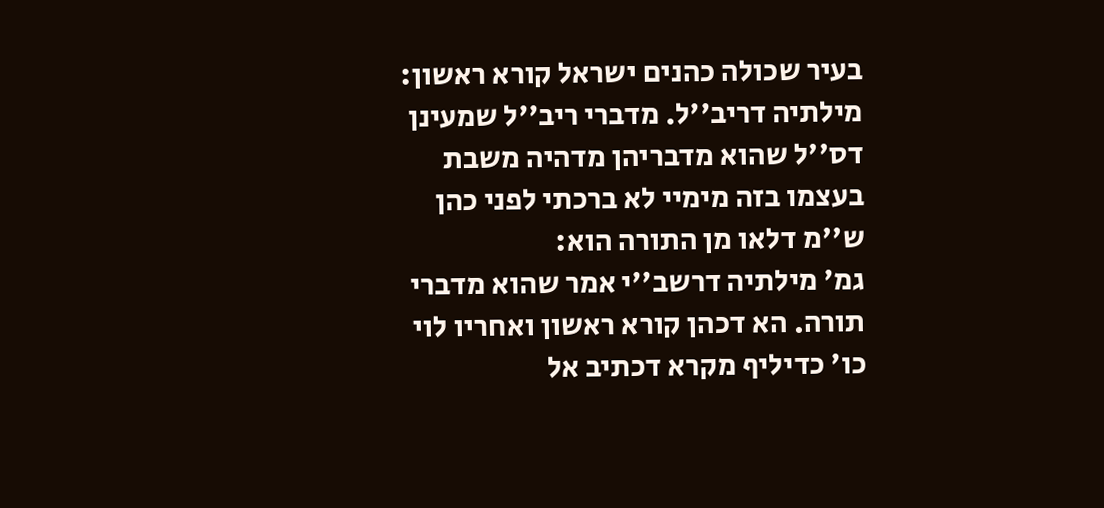בעיר שכולה כהנים ישראל קורא ראשון:
מילתיה דריב''ל. מדברי ריב''ל שמעינן דס''ל שהוא מדבריהן מדהיה משבת בעצמו בזה מימיי לא ברכתי לפני כהן ש''מ דלאו מן התורה הוא:
גמ' מילתיה דרשב''י אמר שהוא מדברי תורה. הא דכהן קורא ראשון ואחריו לוי כו' כדיליף מקרא דכתיב אל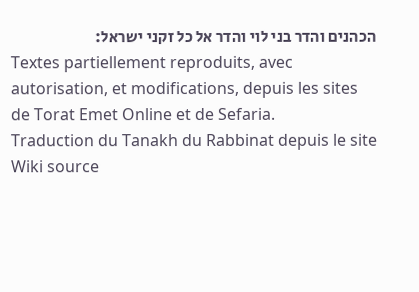הכהנים והדר בני לוי והדר אל כל זקני ישראל:
Textes partiellement reproduits, avec autorisation, et modifications, depuis les sites de Torat Emet Online et de Sefaria.
Traduction du Tanakh du Rabbinat depuis le site Wiki source